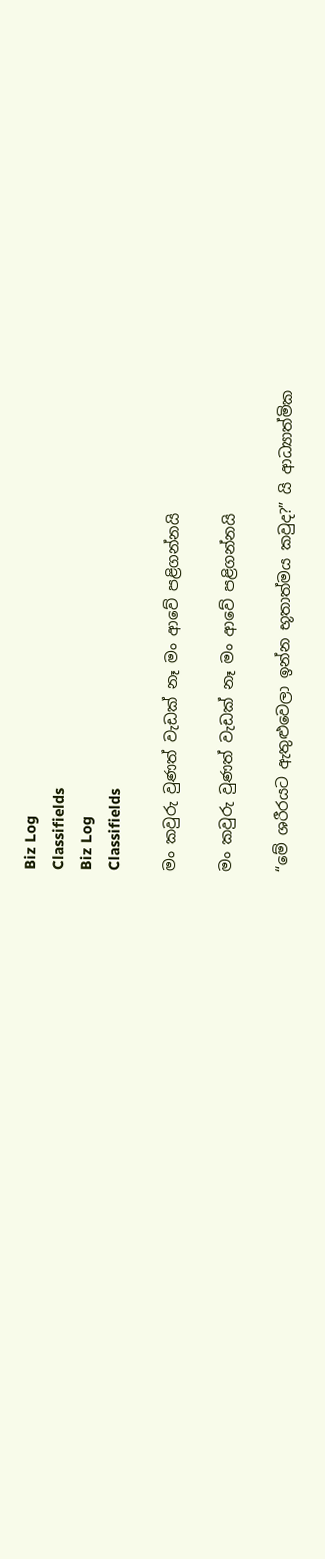Biz Log
Classifields
Biz Log
Classifields

මං කවුරු වුණත් වැඩක් නෑ මං ආවේ පළිගන්නයි

මං කවුරු වුණත් වැඩක් නෑ මං ආවේ පළිගන්නයි

“මේ ශරීරයට ඇතුළුවෙලා ඉන්න භූතාත්මය කවුද?” යි ආධ්‍යාත්මික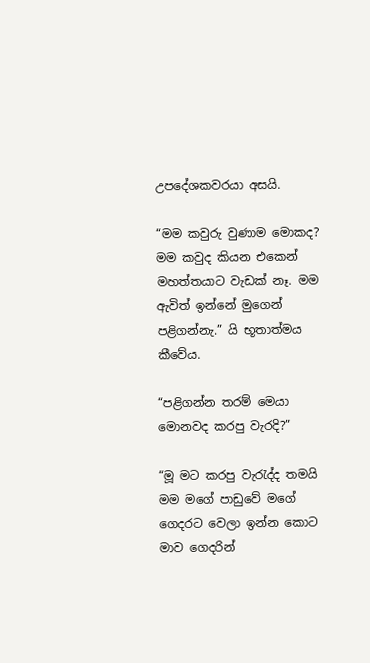උපදේශකවරයා අසයි.

“මම කවුරු වුණාම මොකද? මම කවුද කියන එකෙන් මහත්තයාට වැඩක් නෑ. මම ඇවිත් ඉන්නේ මුගෙන් පළිගන්නැ.” යි භූතාත්මය කීවේය.

“පළිගන්න තරම් මෙයා මොනවද කරපු වැරදි?”

“මූ මට කරපු වැරැද්ද තමයි මම මගේ පාඩුවේ මගේ ගෙදරට වෙලා ඉන්න කොට මාව ගෙදරින්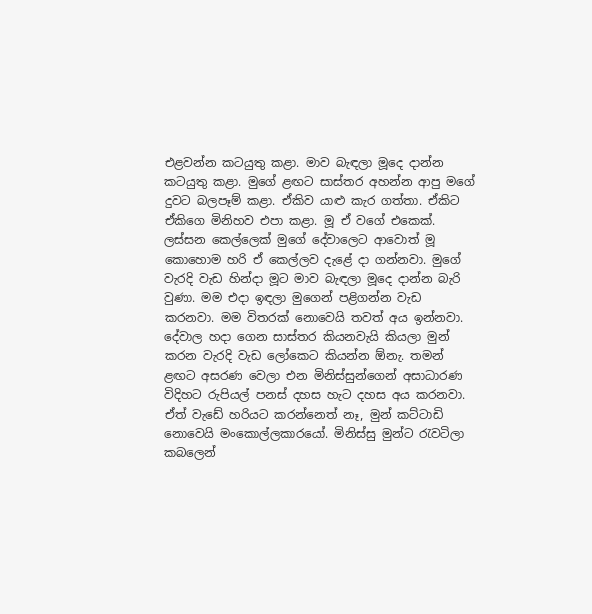එළවන්න කටයුතු කළා. මාව බැඳලා මූදෙ දාන්න කටයුතු කළා. මුගේ ළඟට සාස්තර අහන්න ආපු මගේ දුවට බලපෑම් කළා. ඒකිව යාළු කැර ගත්තා. ඒකිට ඒකිගෙ මිනිහව එපා කළා. මූ ඒ වගේ එකෙක්. ලස්සන කෙල්ලෙක් මුගේ දේවාලෙට ආවොත් මූ කොහොම හරි ඒ කෙල්ලව දැළේ දා ගන්නවා. මුගේ වැරදි වැඩ හින්දා මූට මාව බැඳලා මූදෙ දාන්න බැරි වුණා. මම එදා ඉඳලා මු‍ගෙන් පළිගන්න වැඩ කරනවා. මම විතරක් නොවෙයි තවත් අය ඉන්නවා. දේවාල හදා ගෙන සාස්තර කියනවැයි කියලා මුන් කරන වැරදි වැඩ ලෝකෙට කියන්න ඕනැ. තමන් ළඟට අසරණ වෙලා එන මිනිස්සුන්ගෙන් අසාධාරණ විදිහට රුපියල් පනස් දහස හැට දහස අය කරනවා. ඒත් වැඩේ හරියට කරන්නෙත් නෑ, මුන් කට්ටාඩි නොවෙයි මංකොල්ලකාරයෝ. මිනිස්සු මුන්ට රැවටිලා කබලෙන්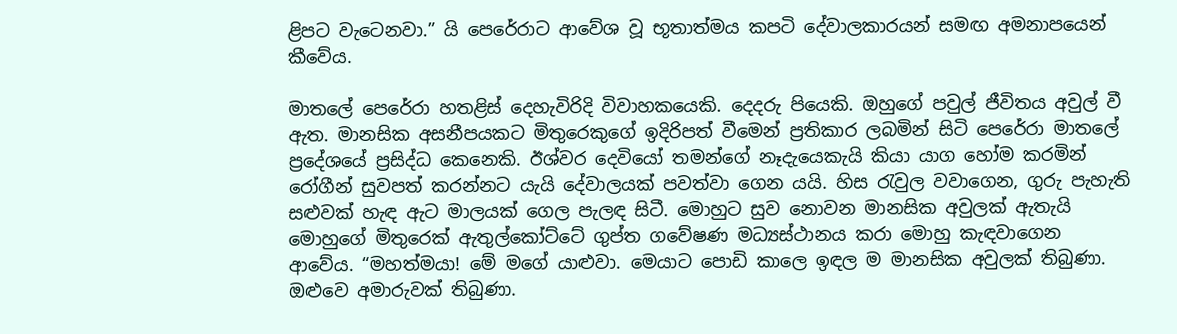ළිපට වැටෙනවා.” යි පෙරේරාට ආවේශ වූ භූතාත්මය කපටි දේවාලකාරයන් සමඟ අමනාපයෙන් කීවේය.

මාතලේ පෙරේරා හතළිස් දෙහැවිරිදි විවාහකයෙකි. දෙදරු පියෙකි. ඔහුගේ පවුල් ජීවිතය අවුල් වී ඇත. මානසික අසනීපයකට මිතුරෙකුගේ ඉදිරිපත් වීමෙන් ප්‍රතිකාර ලබමින් සිටි පෙරේරා මාතලේ ප්‍රදේශයේ ප්‍රසිද්ධ කෙනෙකි. ඊශ්වර දෙවියෝ තමන්ගේ නෑදැයෙකැයි කියා යාග හෝම කරමින් රෝගීන් සුවපත් කරන්නට යැයි දේවාලයක් පවත්වා ගෙන යයි. හිස රැවුල වවාගෙන, ගුරු පැහැති සළුවක් හැඳ ඇට මාලයක් ගෙල පැලඳ සිටී. මොහුට සුව නොවන මානසික අවුලක් ඇතැයි මොහුගේ මිතුරෙක් ඇතුල්කෝට්ටේ ගුප්ත ගවේෂණ මධ්‍යස්ථානය කරා මොහු කැඳවාගෙන ආවේය. “මහත්මයා! මේ මගේ යාළුවා. මෙයාට පොඩි කාලෙ ඉඳල ම මානසික අවුලක් තිබුණා. ඔළුවෙ අමාරුවක් තිබුණා.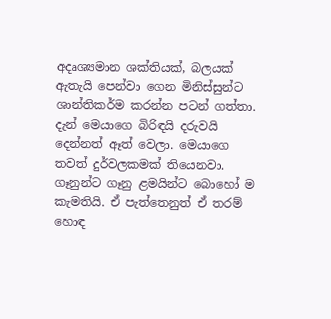අදෘශ්‍යමාන ශක්තියක්, බලයක් ඇතැයි පෙන්වා ගෙන මිනිස්සුන්ට ශාන්තිකර්ම කරන්න පටන් ගත්තා. දැන් මෙයාගෙ බිරිඳයි දරුවයි දෙන්නත් ඈත් වෙලා. මෙයාගෙ තවත් දුර්වලකමක් තියෙනවා. ගෑනුන්ට ගෑනු ළමයින්ට බොහෝ ම කැමතියි. ඒ පැත්තෙනුත් ඒ තරම් හොඳ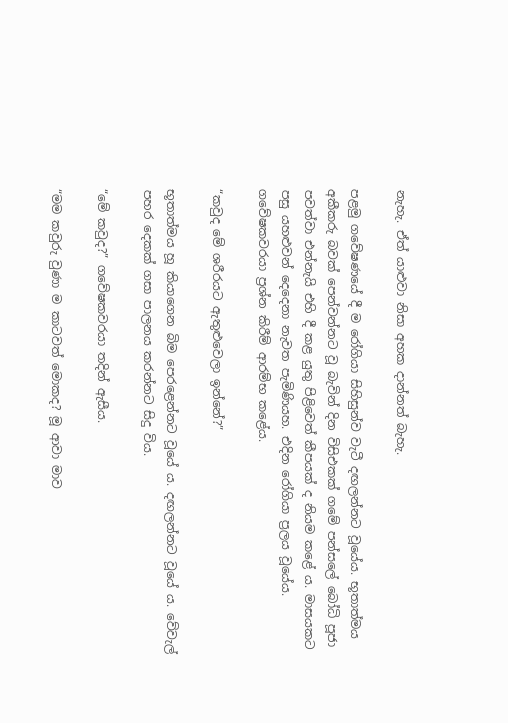නැහැ. ඒත් යාළුවා නිසා අහක දාන්නත් බැහැ.

පළමු ගවේෂණයේ දී ම රෝගියා සිහිසුන්ව වැටී දඟලන්නට වූයේය. භූතාත්මය අකීකරු බවක් පෙන්වන්නට වූ බැවින් දින විසිඑකක් ගමේ පන්සලේ බෝධි පූජා පවත්වා එන්නැයි එහි දී කළ යුතු පිළිවෙත් කීපයක් ද නියම කළේ ය. මාසයකට පසු යහළුවන් දෙදෙනා නැවත පැමිණියහ. එදින රෝගියා ප්‍රලය වූයේය. ගවේෂකවරයා ප්‍රශ්න කිරීම් ආරම්භ කළේය.

“කවුද මේ ශරීරයට ඇතුළුවෙලා ඉන්නේ?”

භූතාත්මය හූ කියාගෙන බිම පෙරළෙන්නට වූයේ ය. දඟලන්නට වූයේ ය. වේවැල් පහර දෙකක් ගසා පාලනය කරන්නට සිදු විය.

“මේ කවුද?” ගවේෂකවරයා තදින් ඇසීය.

“මම කවුරු වුණා ම කාටවත් මොකද? මූ ආවා මාව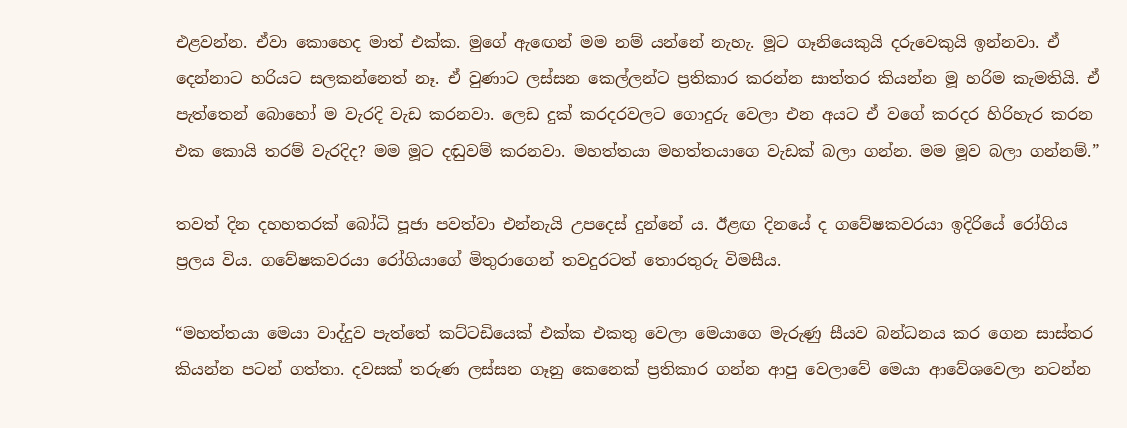එළවන්න. ඒවා කොහෙද මාත් එක්ක. මුගේ ඇ‍ඟෙන් මම නම් යන්නේ නැහැ. මූට ගෑනියෙකුයි දරුවෙකුයි ඉන්නවා. ඒ දෙන්නාට හරියට සලකන්නෙත් නෑ. ඒ වුණාට ලස්සන කෙල්ලන්ට ප්‍රතිකාර කරන්න සාත්තර කියන්න මූ හරිම කැමතියි. ඒ පැත්තෙන් බොහෝ ම වැරදි වැඩ කරනවා. ලෙඩ දුක් කරදරවලට ගොදුරු වෙලා එන අයට ඒ වගේ කරදර හිරිහැර කරන එක කොයි තරම් වැරදිද? මම මූට දඬුවම් කරනවා. මහත්තයා මහත්තයාගෙ වැඩක් බලා ගන්න. මම මූව බලා ගන්නම්.”

තවත් දින දහහතරක් බෝධි පූජා පවත්වා එන්නැයි උපදෙස් දුන්නේ ය. ඊළඟ දිනයේ ද ගවේෂකවරයා ඉදිරියේ රෝගිය ප්‍රලය විය. ගවේෂකවරයා රෝගියාගේ මිතුරාගෙන් තවදුරටත් තොරතුරු විමසීය.

“මහත්තයා මෙයා වාද්දුව පැත්තේ කට්ටඩියෙක් එක්ක එකතු වෙලා මෙයාගෙ මැරුණු සීයව බන්ධනය කර ගෙන සාස්තර කියන්න පටන් ගත්තා. දවසක් තරුණ ලස්සන ගෑනු කෙනෙක් ප්‍රතිකාර ගන්න ආපු වෙලාවේ මෙයා ආවේශවෙලා නටන්න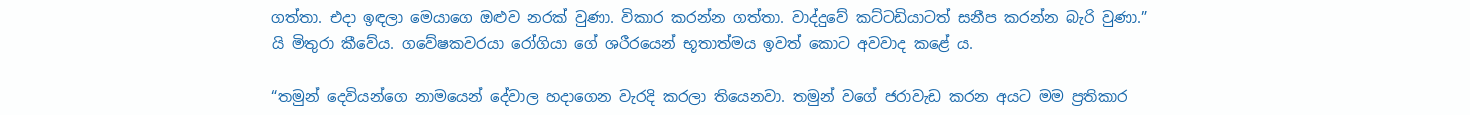ගත්තා. එදා ඉඳලා මෙයාගෙ ඔළුව නරක් වුණා. විකාර කරන්න ගත්තා. වාද්දුවේ කට්ටඩියාටත් සනීප කරන්න බැරි වුණා.” යි මිතුරා කීවේය. ගවේෂකවරයා රෝගියා ගේ ශරීරයෙන් භූතාත්මය ඉවත් කොට අවවාද කළේ ය.

“තමුන් දෙවියන්ගෙ නාමයෙන් දේවාල හදාගෙන වැරදි කරලා තියෙනවා. තමුන් වගේ ජරාවැඩ කරන අයට මම ප්‍රතිකාර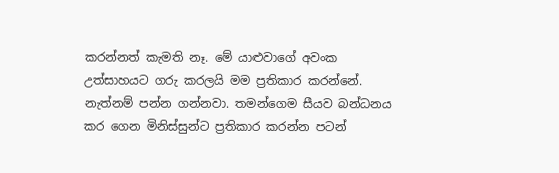කරන්නත් කැමති නෑ. මේ යාළුවාගේ අවංක උත්සාහයට ගරු කරලයි මම ප්‍රතිකාර කරන්නේ. නැත්නම් පන්න ගන්නවා. තමන්ගෙම සීයව බන්ධනය කර ගෙන මිනිස්සුන්ට ප්‍රතිකාර කරන්න පටන්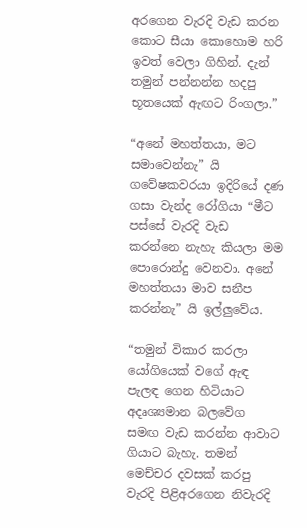අරගෙන වැරදි වැඩ කරන කොට සීයා කොහොම හරි ඉවත් වෙලා ගිහින්. දැන් තමුන් පන්නන්න හදපු භූතයෙක් ඇඟට රිංගලා.”

“අනේ මහත්තයා, මට සමාවෙන්නැ” යි ගවේෂකවරයා ඉදිරියේ දණ ගසා වැන්ද රෝගියා “මීට පස්සේ වැරදි වැඩ කරන්නෙ නැහැ කියලා මම පොරොන්දු වෙනවා. අනේ මහත්තයා මාව සනීප කරන්නැ” යි ඉල්ලුවේය.

“තමුන් විකාර කරලා යෝගියෙක් වගේ ඇඳ පැලඳ ගෙන හිටියාට අදෘශ්‍යමාන බලවේග සමඟ වැඩ කරන්න ආවාට ගියාට බැහැ. තමන් මෙච්චර දවසක් කරපු වැරදි පිළිඅරගෙන නිවැරදි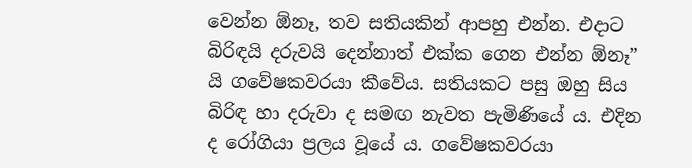වෙන්න ඕනෑ, තව සතියකින් ආපහු එන්න. එදාට බිරිඳයි දරුවයි දෙන්නාත් එක්ක ගෙන එන්න ඕනෑ” යි ගවේෂකවරයා කීවේය. සතියකට පසු ඔහු සිය බිරිඳ හා දරුවා ද සමඟ නැවත පැමිණියේ ය. එදින ද රෝගියා ප්‍රලය වූයේ ය. ගවේෂකවරයා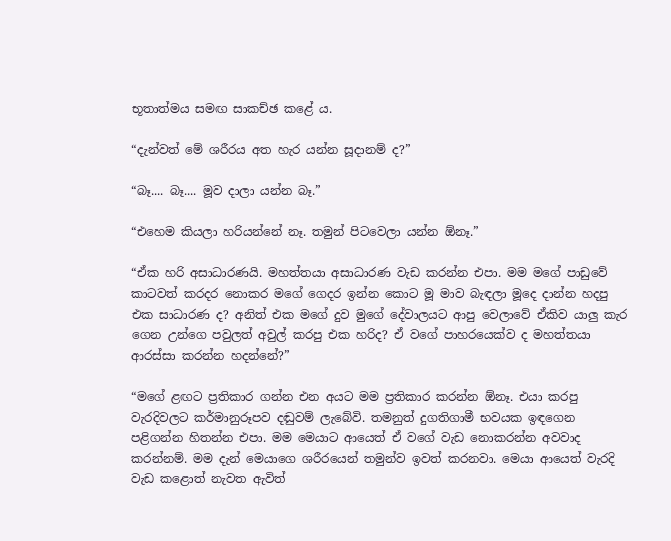භූතාත්මය සමඟ සාකච්ඡ කළේ ය.

“දැන්වත් මේ ශරීරය අත හැර යන්න සූදානම් ද?”

“බෑ.... බෑ.... මූව දාලා යන්න බෑ.”

“එහෙම කියලා හරියන්නේ නෑ. තමුන් පිටවෙලා යන්න ඕනෑ.”

“ඒක හරි අසාධාරණයි. මහත්තයා අසාධාරණ වැඩ කරන්න එපා. මම මගේ පාඩුවේ කාටවත් කරදර නොකර මගේ ගෙදර ඉන්න කොට මූ මාව බැඳලා මූදෙ දාන්න හදපු එක සාධාරණ ද? අනිත් එක මගේ දුව මුගේ දේවාලයට ආපු වෙලාවේ ඒකිව යාලු කැර ගෙන උන්ගෙ පවුලත් අවුල් කරපු එක හරිද? ඒ වගේ පාහරයෙක්ව ද මහත්තයා ආරස්සා කරන්න හදන්නේ?”

“මගේ ළඟට ප්‍රතිකාර ගන්න එන අයට මම ප්‍රතිකාර කරන්න ඕනෑ. එයා කරපු වැරදිවලට කර්මානුරූපව දඬුවම් ලැබේවි. තමනුත් දුගතිගාමී භවයක ඉඳගෙන පළිගන්න හිතන්න එපා. මම මෙයාට ආයෙත් ඒ වගේ වැඩ නොකරන්න අවවාද කරන්නම්. මම දැන් මෙයාගෙ ශරීරයෙන් තමුන්ව ඉවත් කරනවා. මෙයා ආයෙත් වැරදි වැඩ කළොත් නැවත ඇවිත්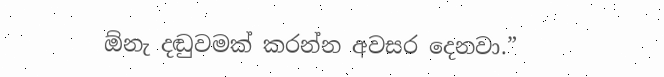ඕනැ දඬුවමක් කරන්න අවසර දෙනවා.”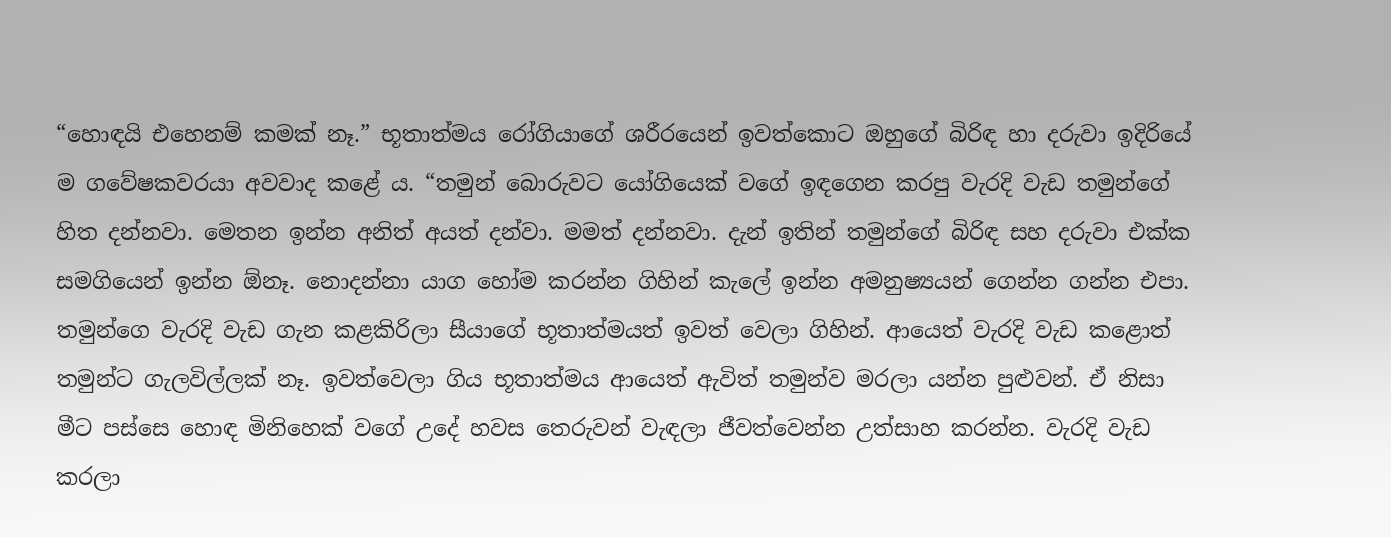“හොඳයි එහෙනම් කමක් නෑ.” භූතාත්මය රෝගියාගේ ශරීරයෙන් ඉවත්කොට ඔහුගේ බිරිඳ හා දරුවා ඉදිරියේ ම ගවේෂකවරයා අවවාද කළේ ය. “තමුන් බොරුවට යෝගියෙක් වගේ ඉඳගෙන කරපු වැරදි වැඩ තමුන්ගේ හිත දන්නවා. මෙතන ඉන්න අනිත් අයත් දන්වා. මමත් දන්නවා. දැන් ඉතින් තමුන්ගේ බිරිඳ සහ දරුවා එක්ක සමගියෙන් ඉන්න ඕනෑ. නොදන්නා යාග හෝම කරන්න ගිහින් කැලේ ඉන්න අමනුෂ්‍යයන් ගෙන්න ගන්න එපා. තමුන්ගෙ වැරදි වැඩ ගැන කළකිරිලා සීයාගේ භූතාත්මයත් ඉවත් වෙලා ගිහින්. ආයෙත් වැරදි වැඩ කළොත් තමුන්ට ගැලවිල්ලක් නෑ. ඉවත්වෙලා ගිය භූතාත්මය ආයෙත් ඇවිත් තමුන්ව මරලා යන්න පුළුවන්. ඒ නිසා මීට පස්සෙ හොඳ මිනිහෙක් වගේ උදේ හවස තෙරුවන් වැඳලා ජීවත්වෙන්න උත්සාහ කරන්න. වැරදි වැඩ කරලා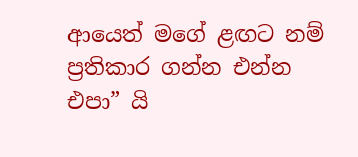ආයෙත් මගේ ළඟට නම් ප්‍රතිකාර ගන්න එන්න එපා” යි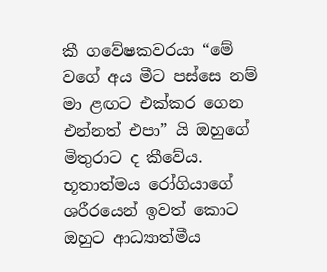කී ගවේෂකවරයා “මේ වගේ අය මීට පස්සෙ නම් මා ළඟට එක්කර ගෙන එන්නත් එපා” යි ඔහුගේ මිතුරාට ද කීවේය. භූතාත්මය රෝගියාගේ ශරීරයෙන් ඉවත් කොට ඔහුට ආධ්‍යාත්මීය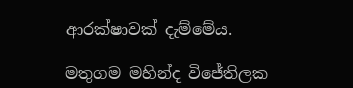ආරක්ෂාවක් දැම්මේය.

මතුගම මහින්ද විජේතිලක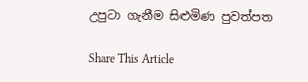උපුටා ගැනීම සිළුමිණ පුවත්පත

Share This Article